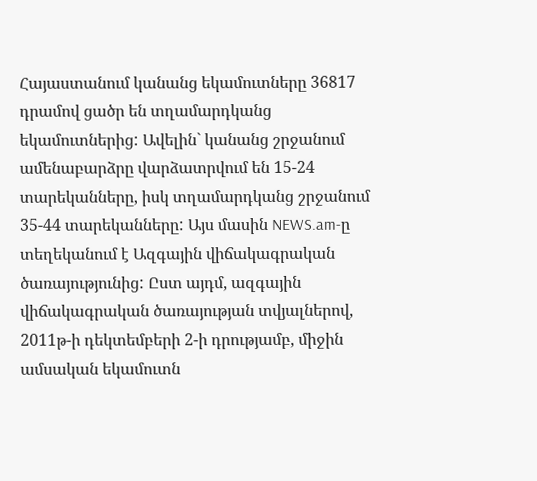Հայաստանում կանանց եկամուտները 36817 դրամով ցածր են տղամարդկանց եկամուտներից: Ավելին` կանանց շրջանում ամենաբարձրը վարձատրվում են 15-24 տարեկանները, իսկ տղամարդկանց շրջանում 35-44 տարեկանները: Այս մասին NEWS.am-ը տեղեկանում է Ազգային վիճակագրական ծառայությունից: Ըստ այդմ, ազգային վիճակագրական ծառայության տվյալներով, 2011թ-ի դեկտեմբերի 2-ի դրությամբ, միջին ամսական եկամուտն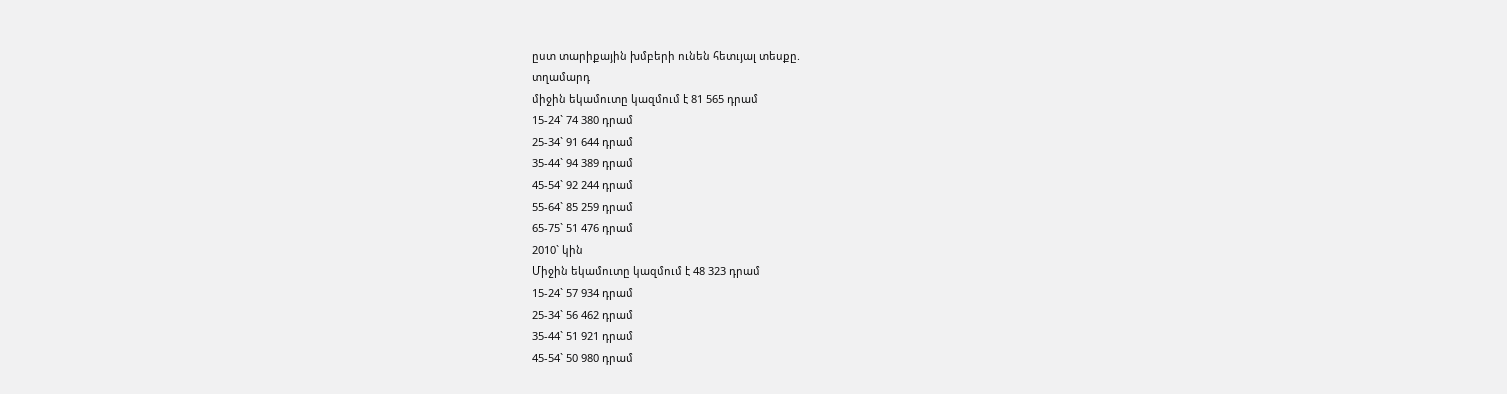ըստ տարիքային խմբերի ունեն հետւյալ տեսքը.
տղամարդ
միջին եկամուտը կազմում է 81 565 դրամ
15-24` 74 380 դրամ
25-34` 91 644 դրամ
35-44` 94 389 դրամ
45-54` 92 244 դրամ
55-64` 85 259 դրամ
65-75` 51 476 դրամ
2010` կին
Միջին եկամուտը կազմում է 48 323 դրամ
15-24` 57 934 դրամ
25-34` 56 462 դրամ
35-44` 51 921 դրամ
45-54` 50 980 դրամ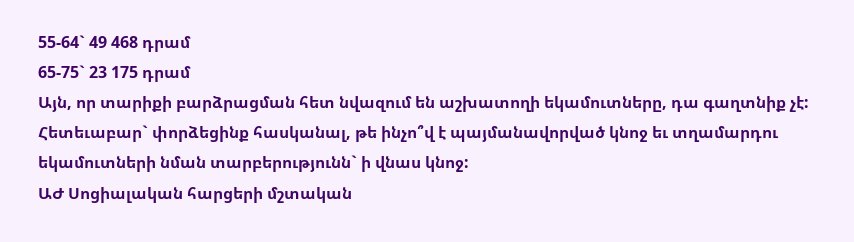55-64` 49 468 դրամ
65-75` 23 175 դրամ
Այն, որ տարիքի բարձրացման հետ նվազում են աշխատողի եկամուտները, դա գաղտնիք չէ: Հետեւաբար` փորձեցինք հասկանալ, թե ինչո՞վ է պայմանավորված կնոջ եւ տղամարդու եկամուտների նման տարբերությունն` ի վնաս կնոջ:
ԱԺ Սոցիալական հարցերի մշտական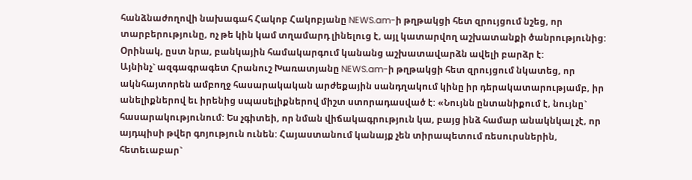հանձնաժողովի նախագահ Հակոբ Հակոբյանը NEWS.am-ի թղթակցի հետ զրույցում նշեց, որ տարբերությունը, ոչ թե կին կամ տղամարդ լինելուց է, այլ կատարվող աշխատանքի ծանրությունից: Օրինակ, ըստ նրա, բանկային համակարգում կանանց աշխատավարձն ավելի բարձր է:
Այնինչ` ազգագրագետ Հրանուշ Խառատյանը NEWS.am-ի թղթակցի հետ զրույցում նկատեց, որ ակնհայտորեն ամբողջ հասարակական արժեքային սանդղակում կինը իր դերակատարությամբ, իր անելիքներով եւ իրենից սպասելիքներով միշտ ստորադասված է: «Նույնն ընտանիքում է, նույնը` հասարակությունում: Ես չգիտեի, որ նման վիճակագրություն կա, բայց ինձ համար անակնկալ չէ, որ այդպիսի թվեր գոյություն ունեն: Հայաստանում կանայք չեն տիրապետում ռեսուրսներին, հետեւաբար`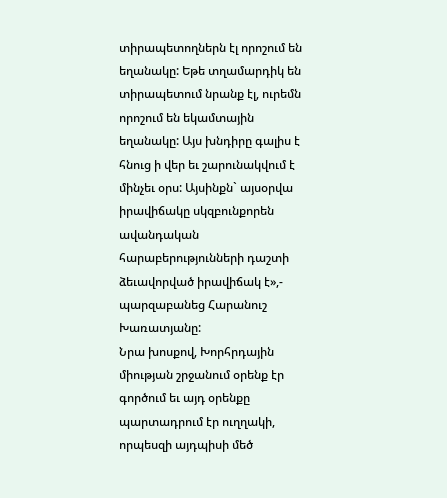տիրապետողներն էլ որոշում են եղանակը: Եթե տղամարդիկ են տիրապետում նրանք էլ, ուրեմն որոշում են եկամտային եղանակը: Այս խնդիրը գալիս է հնուց ի վեր եւ շարունակվում է մինչեւ օրս: Այսինքն` այսօրվա իրավիճակը սկզբունքորեն ավանդական հարաբերությունների դաշտի ձեւավորված իրավիճակ է»,- պարզաբանեց Հարանուշ Խառատյանը:
Նրա խոսքով, Խորհրդային միության շրջանում օրենք էր գործում եւ այդ օրենքը պարտադրում էր ուղղակի, որպեսզի այդպիսի մեծ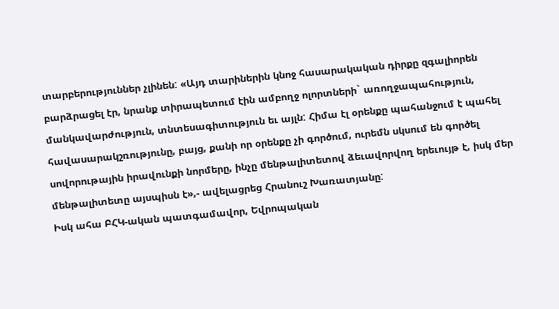տարբերություններ չլինեն: «Այդ տարիներին կնոջ հասարակական դիրքը զգալիորեն բարձրացել էր, նրանք տիրապետում էին ամբողջ ոլորտների` առողջապահություն, մանկավարժություն, տնտեսագիտություն եւ այլն: Հիմա էլ օրենքը պահանջում է պահել հավասարակշռությունը, բայց, քանի որ օրենքը չի գործում, ուրեմն սկսում են գործել սովորութային իրավունքի նորմերը, ինչը մենթալիտետով ձեւավորվող երեւույթ է, իսկ մեր մենթալիտետը այսպիսն է»,- ավելացրեց Հրանուշ Խառատյանը:
Իսկ ահա ԲՀԿ-ական պատգամավոր, Եվրոպական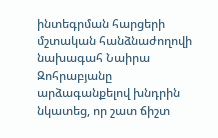ինտեգրման հարցերի մշտական հանձնաժողովի նախագահ Նաիրա Զոհրաբյանը արձագանքելով խնդրին նկատեց, որ շատ ճիշտ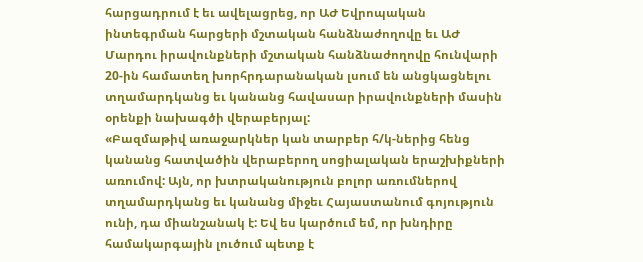հարցադրում է եւ ավելացրեց, որ ԱԺ Եվրոպական ինտեգրման հարցերի մշտական հանձնաժողովը եւ ԱԺ Մարդու իրավունքների մշտական հանձնաժողովը հունվարի 20-ին համատեղ խորհրդարանական լսում են անցկացնելու տղամարդկանց եւ կանանց հավասար իրավունքների մասին օրենքի նախագծի վերաբերյալ:
«Բազմաթիվ առաջարկներ կան տարբեր հ/կ-ներից հենց կանանց հատվածին վերաբերող սոցիալական երաշխիքների առումով: Այն, որ խտրականություն բոլոր առումներով տղամարդկանց եւ կանանց միջեւ Հայաստանում գոյություն ունի, դա միանշանակ է: Եվ ես կարծում եմ, որ խնդիրը համակարգային լուծում պետք է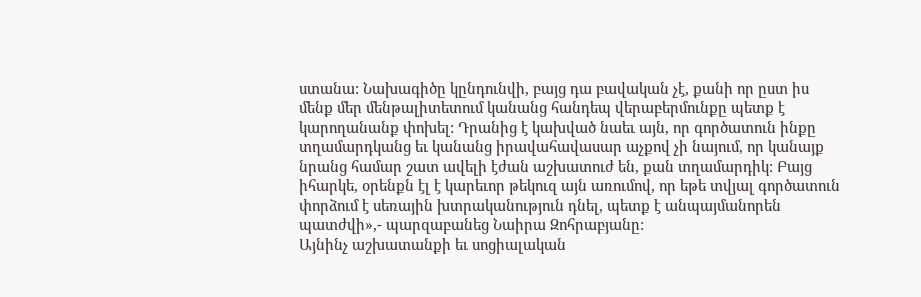ստանա: Նախագիծը կընդունվի, բայց դա բավական չէ, քանի որ ըստ իս մենք մեր մենթալիտետում կանանց հանդեպ վերաբերմունքը պետք է կարողանանք փոխել: Դրանից է կախված նաեւ այն, որ գործատուն ինքը տղամարդկանց եւ կանանց իրավահավասար աչքով չի նայում, որ կանայք նրանց համար շատ ավելի էժան աշխատուժ են, քան տղամարդիկ: Բայց իհարկե, օրենքն էլ է կարեւոր թեկուզ այն առումով, որ եթե տվյալ գործատուն փորձում է սեռային խտրականություն դնել, պետք է անպայմանորեն պատժվի»,- պարզաբանեց Նաիրա Զոհրաբյանը:
Այնինչ աշխատանքի եւ սոցիալական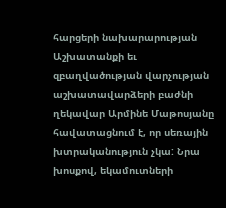հարցերի նախարարության Աշխատանքի եւ զբաղվածության վարչության աշխատավարձերի բաժնի ղեկավար Արմինե Մաթոսյանը հավատացնում է, որ սեռային խտրականություն չկա: Նրա խոսքով, եկամուտների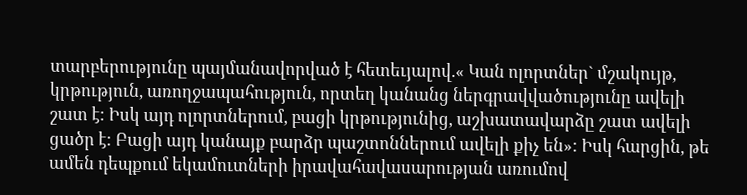տարբերությունը պայմանավորված է հետեւյալով.« Կան ոլորտներ` մշակույթ, կրթություն, առողջապահություն, որտեղ կանանց ներգրավվածությունը ավելի շատ է: Իսկ այդ ոլորտներում, բացի կրթությունից, աշխատավարձը շատ ավելի ցածր է: Բացի այդ կանայք բարձր պաշտոններում ավելի քիչ են»: Իսկ հարցին, թե ամեն դեպքում եկամուտների իրավահավասարության առումով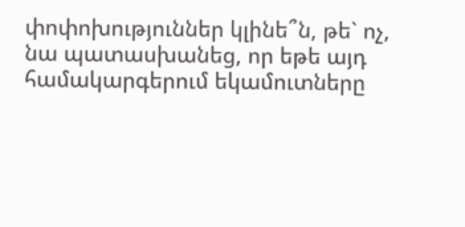փոփոխություններ կլինե՞ն, թե` ոչ, նա պատասխանեց, որ եթե այդ համակարգերում եկամուտները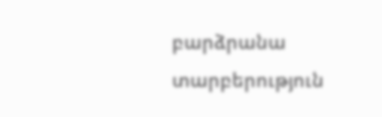բարձրանա տարբերություն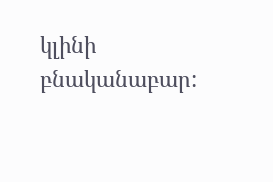կլինի բնականաբար: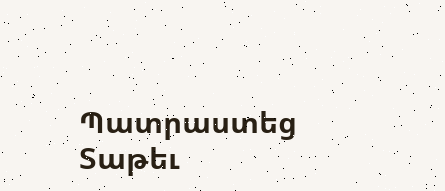Պատրաստեց Տաթեւ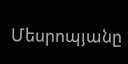Մեսրոպյանը